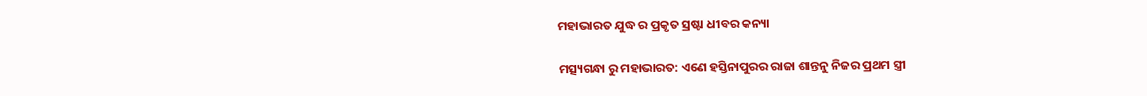ମହାଭାରତ ଯୁଦ୍ଧ ର ପ୍ରକୃତ ସ୍ରଷ୍ଟା ଧୀବର କନ୍ୟା

ମତ୍ସ୍ୟଗନ୍ଧା ରୁ ମହାଭାରତ: ଏଣେ ହସ୍ତିନାପୁରର ରାଜା ଶାନ୍ତନୁ ନିଜର ପ୍ରଥମ ସ୍ତ୍ରୀ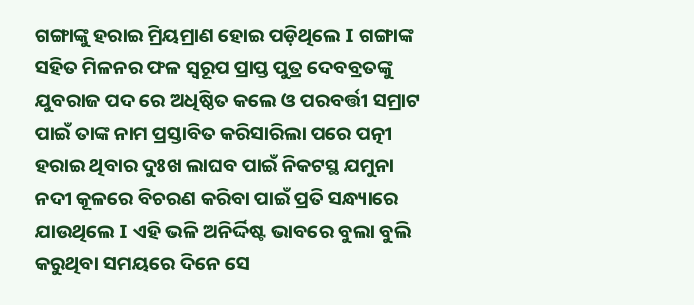ଗଙ୍ଗାଙ୍କୁ ହରାଇ ମ୍ରିୟମ୍ରାଣ ହୋଇ ପଡ଼ିଥିଲେ I ଗଙ୍ଗାଙ୍କ ସହିତ ମିଳନର ଫଳ ସ୍ୱରୂପ ପ୍ରାପ୍ତ ପୁତ୍ର ଦେବବ୍ରତଙ୍କୁ ଯୁବରାଜ ପଦ ରେ ଅଧିଷ୍ଠିତ କଲେ ଓ ପରବର୍ତ୍ତୀ ସମ୍ରାଟ ପାଇଁ ତାଙ୍କ ନାମ ପ୍ରସ୍ତାବିତ କରିସାରିଲା ପରେ ପତ୍ନୀ ହରାଇ ଥିବାର ଦୁଃଖ ଲାଘବ ପାଇଁ ନିକଟସ୍ଥ ଯମୁନା ନଦୀ କୂଳରେ ବିଚରଣ କରିବା ପାଇଁ ପ୍ରତି ସନ୍ଧ୍ୟାରେ ଯାଉଥିଲେ I ଏହି ଭଳି ଅନିର୍ଦ୍ଦିଷ୍ଟ ଭାବରେ ବୁଲା ବୁଲି କରୁଥିବା ସମୟରେ ଦିନେ ସେ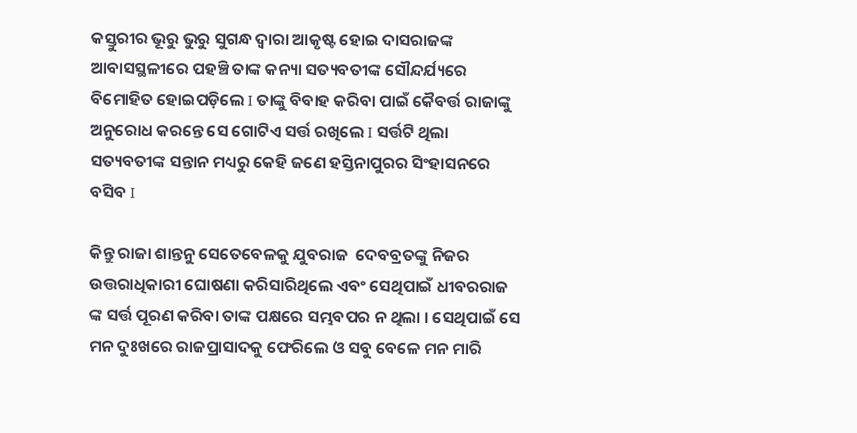କସ୍ତୁରୀର ଭୂରୁ ଭୁରୁ ସୁଗନ୍ଧ ଦ୍ୱାରା ଆକୃଷ୍ଟ ହୋଇ ଦାସରାଜଙ୍କ ଆବାସସ୍ଥଳୀରେ ପହଞ୍ଚି ତାଙ୍କ କନ୍ୟା ସତ୍ୟବତୀଙ୍କ ସୌନ୍ଦର୍ଯ୍ୟରେ ବିମୋହିତ ହୋଇପଡ଼ିଲେ I ତାଙ୍କୁ ବିବାହ କରିବା ପାଇଁ କୈବର୍ତ୍ତ ରାଜାଙ୍କୁ ଅନୁରୋଧ କରନ୍ତେ ସେ ଗୋଟିଏ ସର୍ତ୍ତ ରଖିଲେ I ସର୍ତ୍ତଟି ଥିଲା ସତ୍ୟବତୀଙ୍କ ସନ୍ତାନ ମଧ୍ୟରୁ କେହି ଜଣେ ହସ୍ତିନାପୁରର ସିଂହାସନରେ ବସିବ I

କିନ୍ତୁ ରାଜା ଶାନ୍ତନୁ ସେତେବେଳକୁ ଯୁବରାଜ  ଦେବବ୍ରତଙ୍କୁ ନିଜର ଉତ୍ତରାଧିକାରୀ ଘୋଷଣା କରିସାରିଥିଲେ ଏବଂ ସେଥିପାଇଁ ଧୀବରରାଜ ଙ୍କ ସର୍ତ୍ତ ପୂରଣ କରିବା ତାଙ୍କ ପକ୍ଷରେ ସମ୍ଭବପର ନ ଥିଲା । ସେଥିପାଇଁ ସେ ମନ ଦୁଃଖରେ ରାଜପ୍ରାସାଦକୁ ଫେରିଲେ ଓ ସବୁ ବେଳେ ମନ ମାରି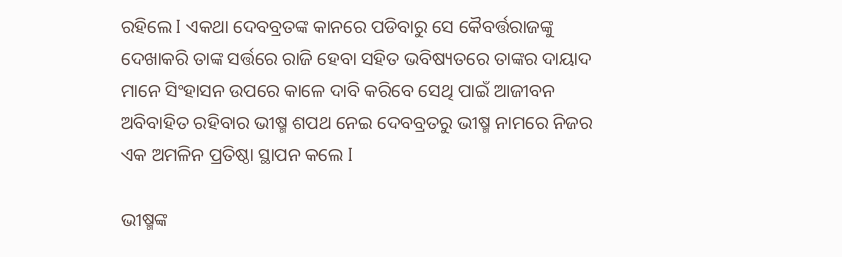ରହିଲେ I ଏକଥା ଦେବବ୍ରତଙ୍କ କାନରେ ପଡିବାରୁ ସେ କୈବର୍ତ୍ତରାଜଙ୍କୁ ଦେଖାକରି ତାଙ୍କ ସର୍ତ୍ତରେ ରାଜି ହେବା ସହିତ ଭବିଷ୍ୟତରେ ତାଙ୍କର ଦାୟାଦ ମାନେ ସିଂହାସନ ଉପରେ କାଳେ ଦାବି କରିବେ ସେଥି ପାଇଁ ଆଜୀବନ ଅବିବାହିତ ରହିବାର ଭୀଷ୍ମ ଶପଥ ନେଇ ଦେବବ୍ରତରୁ ଭୀଷ୍ମ ନାମରେ ନିଜର ଏକ ଅମଳିନ ପ୍ରତିଷ୍ଠା ସ୍ଥାପନ କଲେ I

ଭୀଷ୍ମଙ୍କ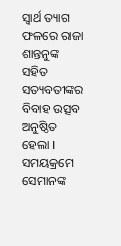ସ୍ୱାର୍ଥ ତ୍ୟାଗ ଫଳରେ ରାଜା ଶାନ୍ତନୁଙ୍କ ସହିତ ସତ୍ୟବତୀଙ୍କର ବିବାହ ଉତ୍ସବ ଅନୁଷ୍ଠିତ ହେଲା I ସମୟକ୍ରମେ ସେମାନଙ୍କ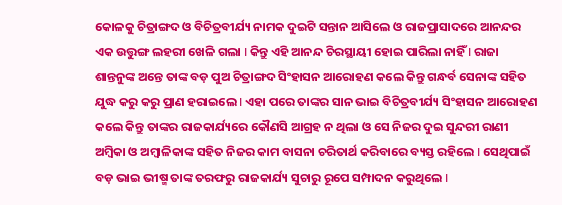କୋଳକୁ ଚିତ୍ରାଙ୍ଗଦ ଓ ବିଚିତ୍ରବୀର୍ଯ୍ୟ ନାମକ ଦୁଇଟି ସନ୍ତାନ ଆସିଲେ ଓ ରାଜପ୍ରାସାଦରେ ଆନନ୍ଦର ଏକ ଉତ୍ତୁଙ୍ଗ ଲହରୀ ଖେଳି ଗଲା I କିନ୍ତୁ ଏହି ଆନନ୍ଦ ଚିରସ୍ଥାୟୀ ହୋଇ ପାରିଲା ନାହିଁ I ରାଜା ଶାନ୍ତନୁଙ୍କ ଅନ୍ତେ ତାଙ୍କ ବଡ଼ ପୁଅ ଚିତ୍ରାଙ୍ଗଦ ସିଂହାସନ ଆରୋହଣ କଲେ କିନ୍ତୁ ଗନ୍ଧର୍ବ ସେନାଙ୍କ ସହିତ ଯୁଦ୍ଧ କରୁ କରୁ ପ୍ରାଣ ହରାଇଲେ I ଏହା ପରେ ତାଙ୍କର ସାନ ଭାଇ ବିଚିତ୍ରବୀର୍ଯ୍ୟ ସିଂହାସନ ଆରୋହଣ କଲେ କିନ୍ତୁ ତାଙ୍କର ରାଜକାର୍ଯ୍ୟରେ କୌଣସି ଆଗ୍ରହ ନ ଥିଲା ଓ ସେ ନିଜର ଦୁଇ ସୁନ୍ଦରୀ ରାଣୀ ଅମ୍ବିକା ଓ ଅମ୍ବାଳିକାଙ୍କ ସହିତ ନିଜର କାମ ବାସନା ଚରିତାର୍ଥ କରିବାରେ ବ୍ୟସ୍ତ ରହିଲେ I ସେଥିପାଇଁ ବଡ଼ ଭାଇ ଭୀଷ୍ମ ତାଙ୍କ ତରଫରୁ ରାଜକାର୍ଯ୍ୟ ସୁଚାରୁ ରୂପେ ସମ୍ପାଦନ କରୁଥିଲେ I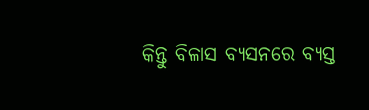କିନ୍ତୁ ବିଳାସ ବ୍ୟସନରେ ବ୍ୟସ୍ତ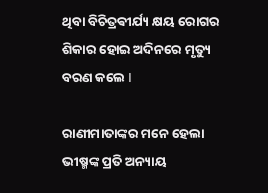ଥିବା ବିଚିତ୍ରଵୀର୍ଯ୍ୟ କ୍ଷୟ ରୋଗର ଶିକାର ହୋଇ ଅଦିନରେ ମୃତ୍ୟୁ ବରଣ କଲେ I

ରାଣୀମାତାଙ୍କର ମନେ ହେଲା ଭୀଷ୍ମଙ୍କ ପ୍ରତି ଅନ୍ୟାୟ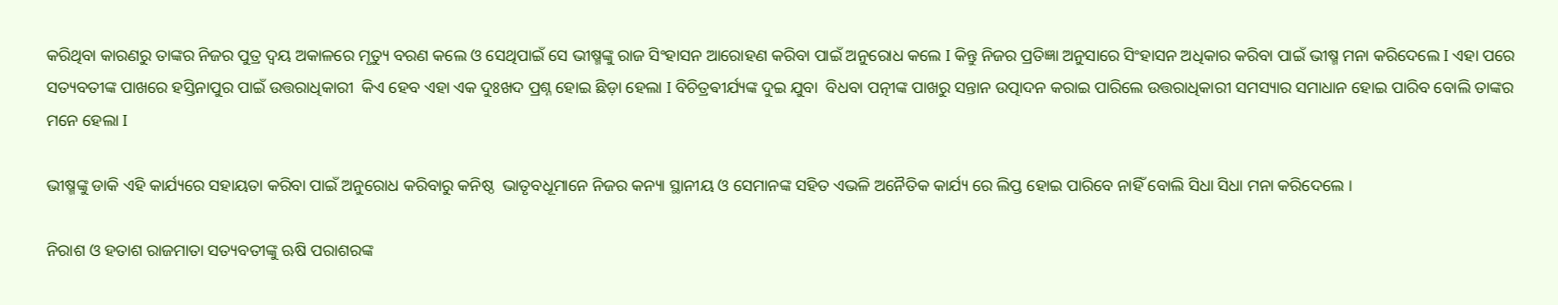କରିଥିବା କାରଣରୁ ତାଙ୍କର ନିଜର ପୁତ୍ର ଦ୍ବୟ ଅକାଳରେ ମୃତ୍ୟୁ ବରଣ କଲେ ଓ ସେଥିପାଇଁ ସେ ଭୀଷ୍ମଙ୍କୁ ରାଜ ସିଂହାସନ ଆରୋହଣ କରିବା ପାଇଁ ଅନୁରୋଧ କଲେ I କିନ୍ତୁ ନିଜର ପ୍ରତିଜ୍ଞା ଅନୁସାରେ ସିଂହାସନ ଅଧିକାର କରିବା ପାଇଁ ଭୀଷ୍ମ ମନା କରିଦେଲେ I ଏହା ପରେ ସତ୍ୟବତୀଙ୍କ ପାଖରେ ହସ୍ତିନାପୁର ପାଇଁ ଉତ୍ତରାଧିକାରୀ  କିଏ ହେବ ଏହା ଏକ ଦୁଃଖଦ ପ୍ରଶ୍ନ ହୋଇ ଛିଡ଼ା ହେଲା I ବିଚିତ୍ରଵୀର୍ଯ୍ୟଙ୍କ ଦୁଇ ଯୁବା  ବିଧବା ପତ୍ନୀଙ୍କ ପାଖରୁ ସନ୍ତାନ ଉତ୍ପାଦନ କରାଇ ପାରିଲେ ଉତ୍ତରାଧିକାରୀ ସମସ୍ୟାର ସମାଧାନ ହୋଇ ପାରିବ ବୋଲି ତାଙ୍କର  ମନେ ହେଲା I

ଭୀଷ୍ମଙ୍କୁ ଡାକି ଏହି କାର୍ଯ୍ୟରେ ସହାୟତା କରିବା ପାଇଁ ଅନୁରୋଧ କରିବାରୁ କନିଷ୍ଠ  ଭାତୃବଧୂମାନେ ନିଜର କନ୍ୟା ସ୍ଥାନୀୟ ଓ ସେମାନଙ୍କ ସହିତ ଏଭଳି ଅନୈତିକ କାର୍ଯ୍ୟ ରେ ଲିପ୍ତ ହୋଇ ପାରିବେ ନାହିଁ ବୋଲି ସିଧା ସିଧା ମନା କରିଦେଲେ ।

ନିରାଶ ଓ ହତାଶ ରାଜମାତା ସତ୍ୟବତୀଙ୍କୁ ଋଷି ପରାଶରଙ୍କ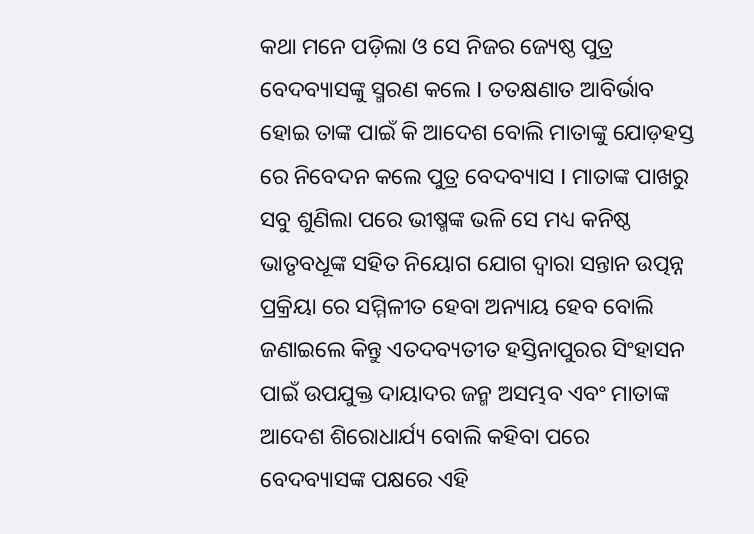କଥା ମନେ ପଡ଼ିଲା ଓ ସେ ନିଜର ଜ୍ୟେଷ୍ଠ ପୁତ୍ର ବେଦବ୍ୟାସଙ୍କୁ ସ୍ମରଣ କଲେ I ତତକ୍ଷଣାତ ଆବିର୍ଭାବ ହୋଇ ତାଙ୍କ ପାଇଁ କି ଆଦେଶ ବୋଲି ମାତାଙ୍କୁ ଯୋଡ଼ହସ୍ତ ରେ ନିବେଦନ କଲେ ପୁତ୍ର ବେଦବ୍ୟାସ I ମାତାଙ୍କ ପାଖରୁ ସବୁ ଶୁଣିଲା ପରେ ଭୀଷ୍ମଙ୍କ ଭଳି ସେ ମଧ୍ୟ କନିଷ୍ଠ ଭାତୃବଧୂଙ୍କ ସହିତ ନିୟୋଗ ଯୋଗ ଦ୍ୱାରା ସନ୍ତାନ ଉତ୍ପନ୍ନ ପ୍ରକ୍ରିୟା ରେ ସମ୍ମିଳୀତ ହେବା ଅନ୍ୟାୟ ହେବ ବୋଲି ଜଣାଇଲେ କିନ୍ତୁ ଏତଦବ୍ୟତୀତ ହସ୍ତିନାପୁରର ସିଂହାସନ ପାଇଁ ଉପଯୁକ୍ତ ଦାୟାଦର ଜନ୍ମ ଅସମ୍ଭବ ଏବଂ ମାତାଙ୍କ ଆଦେଶ ଶିରୋଧାର୍ଯ୍ୟ ବୋଲି କହିବା ପରେ ବେଦବ୍ୟାସଙ୍କ ପକ୍ଷରେ ଏହି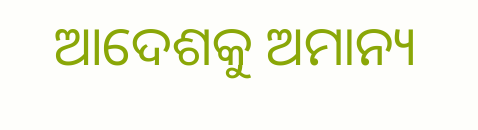ଆଦେଶକୁ ଅମାନ୍ୟ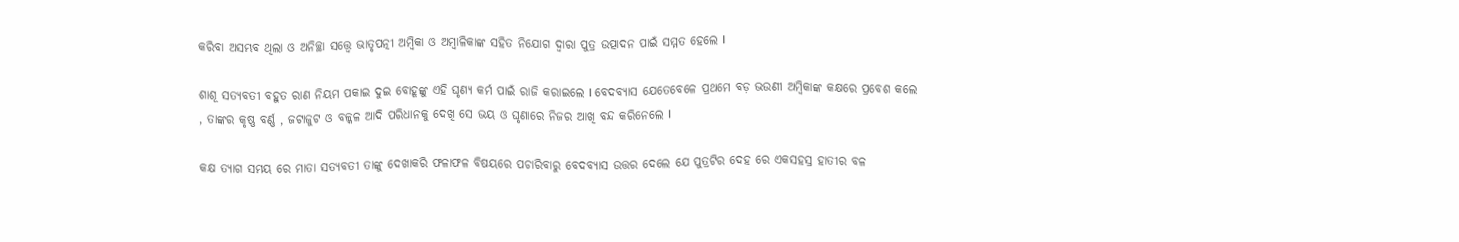କରିବା ଅସମ୍ଭବ ଥିଲା ଓ ଅନିଚ୍ଛା ସତ୍ତ୍ୱେ ଭାତୃପତ୍ନୀ ଅମ୍ବିକା ଓ ଅମ୍ବାଳିକାଙ୍କ ସହିତ ନିଯୋଗ ଦ୍ୱାରା ପୁତ୍ର ଉତ୍ପାଦନ ପାଇଁ ସମ୍ମତ ହେଲେ I

ଶାଶୂ ସତ୍ୟବତୀ ବହୁତ ରାଣ ନିୟମ ପକାଇ ଦୁଇ ବୋହୂଙ୍କୁ ଏହି ଘୃଣ୍ୟ କର୍ମ ପାଇଁ ରାଜି କରାଇଲେ I ବେଦବ୍ୟାସ ଯେତେବେଳେ ପ୍ରଥମେ ବଡ଼ ଭଉଣୀ ଅମ୍ବିକାଙ୍କ କକ୍ଷରେ ପ୍ରବେଶ କଲେ , ତାଙ୍କର କୃଷ୍ଣ ବର୍ଣ୍ଣ , ଜଟାଜୁଟ ଓ ବଳ୍କଳ ଆଦି ପରିଧାନକୁ ଦେଖି ସେ ଭୟ ଓ ଘୃଣାରେ ନିଜର ଆଖି ବନ୍ଦ କରିନେଲେ I

କକ୍ଷ ତ୍ୟାଗ ସମୟ ରେ ମାତା ସତ୍ୟବତୀ ତାଙ୍କୁ ଦେଖାକରି ଫଳାଫଳ ବିଷୟରେ ପଚାରିବାରୁ ବେଦବ୍ୟାସ ଉତ୍ତର ଦେଲେ ଯେ ପୁତ୍ରଟିର ଦେହ ରେ ଏକସହସ୍ର ହାତୀର ବଳ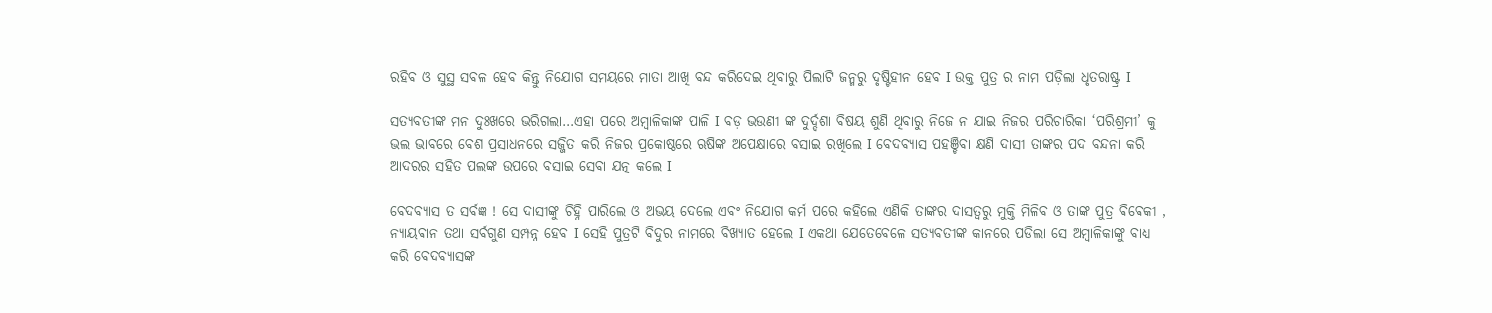ରହିବ ଓ ସୁସ୍ଥ ସବଳ ହେବ କିନ୍ତୁ ନିଯୋଗ ସମୟରେ ମାତା ଆଖି ବନ୍ଦ କରିଦେଇ ଥିବାରୁ ପିଲାଟି ଜନ୍ମରୁ ଦୃଷ୍ଟିହୀନ ହେବ I ଉକ୍ତ ପୁତ୍ର ର ନାମ ପଡ଼ିଲା ଧୃତରାଷ୍ଟ୍ର I

ସତ୍ୟବତୀଙ୍କ ମନ ଦୁଃଖରେ ଭରିଗଲା…ଏହା ପରେ ଅମ୍ବାଳିକାଙ୍କ ପାଳି I ବଡ଼ ଭଉଣୀ ଙ୍କ ଦୁର୍ଦ୍ଦଶା ବିଷୟ ଶୁଣି ଥିବାରୁ ନିଜେ ନ ଯାଇ ନିଜର ପରିଚାରିକା ‘ପରିଶ୍ରମୀ’ କୁ ଭଲ ଭାବରେ ବେଶ ପ୍ରସାଧନରେ ସଜ୍ଜିତ କରି ନିଜର ପ୍ରକୋଷ୍ଠରେ ଋଷିଙ୍କ ଅପେକ୍ଷାରେ ବସାଇ ରଖିଲେ I ବେଦବ୍ୟାସ ପହଞ୍ଚିବା କ୍ଷଣି ଦାସୀ ତାଙ୍କର ପଦ ବନ୍ଦନା କରି ଆଦରର ସହିତ ପଲଙ୍କ ଉପରେ ବସାଇ ସେବା ଯତ୍ନ କଲେ I

ବେଦବ୍ୟାସ ତ ସର୍ବଜ୍ଞ ! ସେ ଦାସୀଙ୍କୁ ଚିହ୍ନି ପାରିଲେ ଓ ଅଭୟ ଦେଲେ ଏବଂ ନିଯୋଗ କର୍ମ ପରେ କହିଲେ ଏଣିକି ତାଙ୍କର ଦାସତ୍ୱରୁ ମୁକ୍ତି ମିଳିବ ଓ ତାଙ୍କ ପୁତ୍ର ଵିଵେକୀ , ନ୍ୟାୟଵାନ ତଥା ସର୍ବଗୁଣ ସମ୍ପନ୍ନ ହେବ I ସେହି ପୁତ୍ରଟି ବିଦୁର ନାମରେ ବିଖ୍ୟାତ ହେଲେ I ଏକଥା ଯେତେବେଳେ ସତ୍ୟବତୀଙ୍କ କାନରେ ପଡିଲା ସେ ଅମ୍ବାଳିକାଙ୍କୁ ବାଧ୍ୟ କରି ବେଦବ୍ୟାସଙ୍କ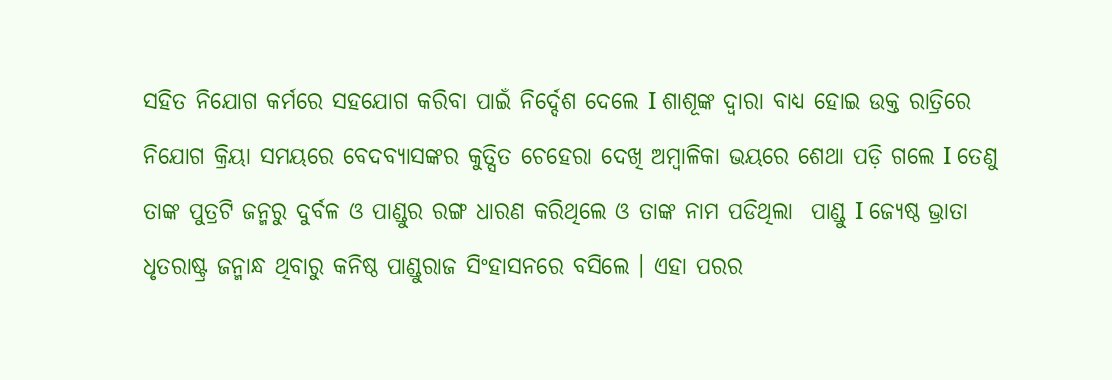ସହିତ ନିଯୋଗ କର୍ମରେ ସହଯୋଗ କରିବା ପାଇଁ ନିର୍ଦ୍ଦେଶ ଦେଲେ I ଶାଶୂଙ୍କ ଦ୍ୱାରା ବାଧ୍ୟ ହୋଇ ଉକ୍ତ ରାତ୍ରିରେ ନିଯୋଗ କ୍ରିୟା ସମୟରେ ବେଦବ୍ୟାସଙ୍କର କୁତ୍ସିତ ଚେହେରା ଦେଖି ଅମ୍ବାଳିକା ଭୟରେ ଶେଥା ପଡ଼ି ଗଲେ I ତେଣୁ ତାଙ୍କ ପୁତ୍ରଟି ଜନ୍ମରୁ ଦୁର୍ବଳ ଓ ପାଣ୍ଡୁର ରଙ୍ଗ ଧାରଣ କରିଥିଲେ ଓ ତାଙ୍କ ନାମ ପଡିଥିଲା  ପାଣ୍ଡୁ I ଜ୍ୟେଷ୍ଠ ଭ୍ରାତା ଧୃତରାଷ୍ଟ୍ର ଜନ୍ମାନ୍ଧ ଥିବାରୁ କନିଷ୍ଠ ପାଣ୍ଡୁରାଜ ସିଂହାସନରେ ବସିଲେ । ଏହା ପରର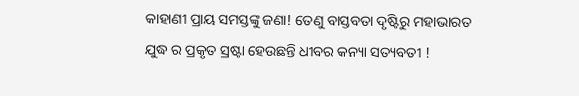କାହାଣୀ ପ୍ରାୟ ସମସ୍ତଙ୍କୁ ଜଣା! ତେଣୁ ବାସ୍ତବତା ଦୃଷ୍ଟିରୁ ମହାଭାରତ ଯୁଦ୍ଧ ର ପ୍ରକୃତ ସ୍ରଷ୍ଟା ହେଉଛନ୍ତି ଧୀବର କନ୍ୟା ସତ୍ୟବତୀ !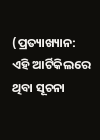(ପ୍ରତ୍ୟାଖ୍ୟାନ: ଏହି ଆର୍ଟିକିଲରେ ଥିବା ସୂଚନା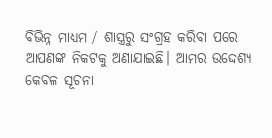ବିଭିନ୍ନ ମାଧ୍ୟମ / ଶାସ୍ତ୍ରରୁ ସଂଗ୍ରହ କରିବା ପରେ ଆପଣଙ୍କ ନିକଟକୁ ଅଣାଯାଇଛି। ଆମର ଉଦ୍ଦେଶ୍ୟ କେବଳ ସୂଚନା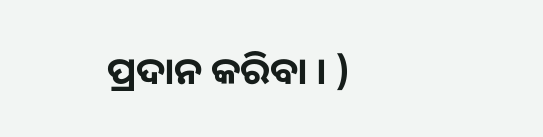ପ୍ରଦାନ କରିବା । )